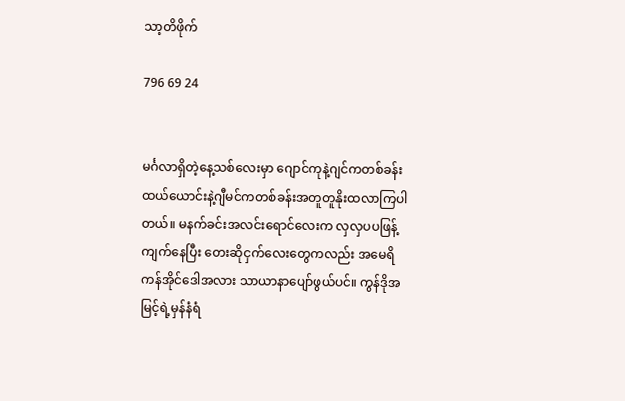သာ့တိဖိုက်

796 69 24


မင်္ဂလာရှိတဲ့နေ့သစ်လေးမှာ ဂျောင်ကုနဲ့ဂျင်ကတစ်ခန်း ထယ်ယောင်းနဲ့ဂျီမင်ကတစ်ခန်းအတူတူနိုးထလာကြပါတယ်။ မနက်ခင်းအလင်းရောင်လေးက လှလှပပဖြန့်ကျက်နေပြီး တေးဆိုငှက်လေးတွေကလည်း အမေရိကန်အိုင်ဒေါအလား သာယာနာပျော်ဖွယ်ပင်။ ကွန်ဒိုအမြင့်ရဲ့မှန်နံရံ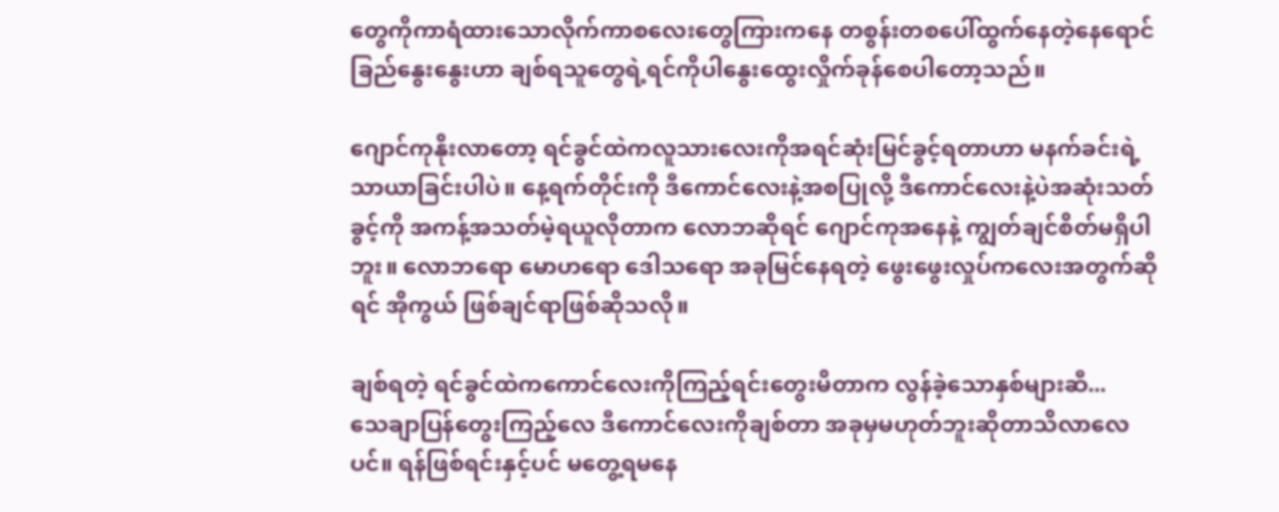တွေကိုကာရံထားသောလိုက်ကာစလေးတွေကြားကနေ တစွန်းတစပေါ်ထွက်နေတဲ့နေရောင်ခြည်နွေးနွေးဟာ ချစ်ရသူတွေရဲ့ရင်ကိုပါနွေးထွေးလှိုက်ခုန်စေပါတော့သည်။

ဂျောင်ကုနိုးလာတော့ ရင်ခွင်ထဲကလူသားလေးကိုအရင်ဆုံးမြင်ခွင့်ရတာဟာ မနက်ခင်းရဲ့သာယာခြင်းပါပဲ။ နေ့ရက်တိုင်းကို ဒီကောင်လေးနဲ့အစပြုလို့ ဒီကောင်လေးနဲ့ပဲအဆုံးသတ်ခွင့်ကို အကန့်အသတ်မဲ့ရယူလိုတာက လောဘဆိုရင် ဂျောင်ကုအနေနဲ့ ကျွတ်ချင်စိတ်မရှိပါဘူး။ လောဘရော မောဟရော ဒေါသရော အခုမြင်နေရတဲ့ ဖွေးဖွေးလှုပ်ကလေးအတွက်ဆိုရင် အိုကွယ် ဖြစ်ချင်ရာဖြစ်ဆိုသလို။

ချစ်ရတဲ့ ရင်ခွင်ထဲကကောင်လေးကိုကြည့်ရင်းတွေးမိတာက လွန်ခဲ့သောနှစ်များဆီ...
သေချာပြန်တွေးကြည့်လေ ဒီကောင်လေးကိုချစ်တာ အခုမှမဟုတ်ဘူးဆိုတာသိလာလေပင်။ ရန်ဖြစ်ရင်းနှင့်ပင် မတွေ့ရမနေ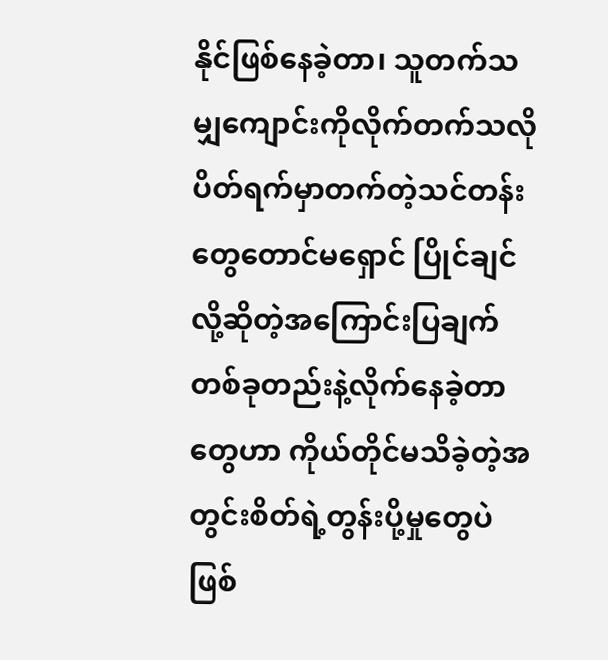နိုင်ဖြစ်နေခဲ့တာ၊ သူတက်သမျှကျောင်းကိုလိုက်တက်သလို ပိတ်ရက်မှာတက်တဲ့သင်တန်းတွေတောင်မရှောင် ပြိုင်ချင်လို့ဆိုတဲ့အကြောင်းပြချက်တစ်ခုတည်းနဲ့လိုက်နေခဲ့တာတွေဟာ ကိုယ်တိုင်မသိခဲ့တဲ့အတွင်းစိတ်ရဲ့တွန်းပို့မှုတွေပဲဖြစ်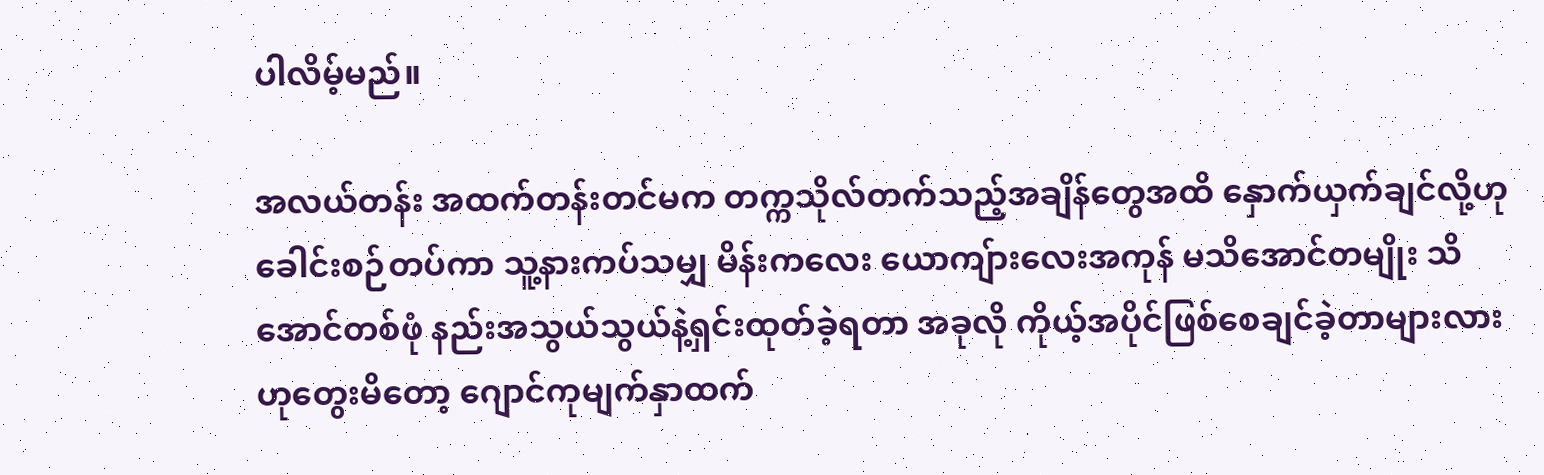ပါလိမ့်မည်။

အလယ်တန်း အထက်တန်းတင်မက တက္ကသိုလ်တက်သည့်အချိန်တွေအထိ နှောက်ယှက်ချင်လို့ဟုခေါင်းစဉ်တပ်ကာ သူ့နားကပ်သမျှ မိန်းကလေး ယောကျ်ားလေးအကုန် မသိအောင်တမျိုး သိအောင်တစ်ဖုံ နည်းအသွယ်သွယ်နဲ့ရှင်းထုတ်ခဲ့ရတာ အခုလို ကိုယ့်အပိုင်ဖြစ်စေချင်ခဲ့တာများလားဟုတွေးမိတော့ ဂျောင်ကုမျက်နှာထက်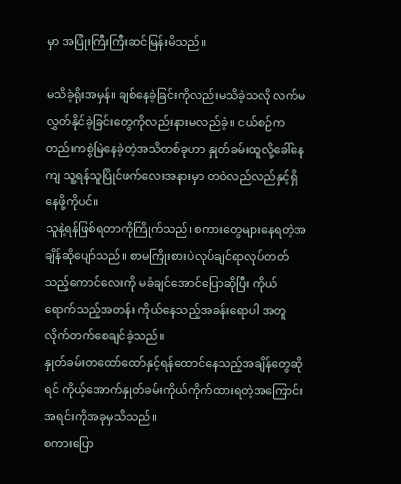မှာ အပြုံးကြီးကြီးဆင်မြန်းမိသည်။

မသိခဲ့ရိုးအမှန်။ ချစ်နေခဲ့ခြင်းကိုလည်းမသိခဲ့သလို လက်မလွှတ်နိုင်ခဲ့ခြင်းတွေကိုလည်းနားမလည်ခဲ့။ ငယ်စဉ်ကတည်းကစွဲမြဲနေခဲ့တဲ့အသိတစ်ခုဟာ နှုတ်ခမ်းထူလို့ခေါ်နေကျ သူ့ရန်သူပြိုင်ဖက်လေးအနားမှာ တဝဲလည်လည်နှင့်ရှိနေဖို့ကိုပင်။
သူနဲ့ရန်ဖြစ်ရတာကိုကြိုက်သည်၊ စကားတွေများနေရတဲ့အချိန်ဆိုပျော်သည်။ စာမကြိုးစားပဲလုပ်ချင်ရာလုပ်တတ်သည့်ကောင်လေးကို မခံချင်အောင်ပြောဆိုပြီး ကိုယ်ရောက်သည့်အတန်း ကိုယ်နေသည့်အခန်းရောပါ အတူလိုက်တက်စေချင်ခဲ့သည်။
နှုတ်ခမ်းတထော်ထော်နှင့်ရန်ထောင်နေသည့်အချိန်တွေဆိုရင် ကိုယ့်အောက်နှုတ်ခမ်းကိုယ်ကိုက်ထားရတဲ့အကြောင်းအရင်းကိုအခုမှသိသည်။
စကားပြော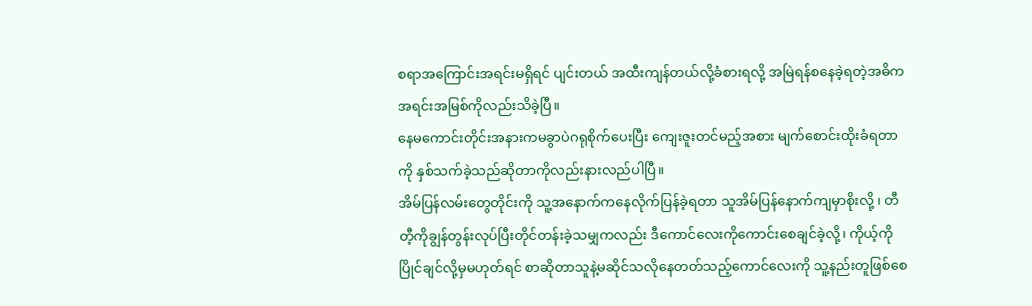စရာအကြောင်းအရင်းမရှိရင် ပျင်းတယ် အထီးကျန်တယ်လို့ခံစားရလို့ အမြဲရန်စနေခဲ့ရတဲ့အဓိကအရင်းအမြစ်ကိုလည်းသိခဲ့ပြီ။
နေမကောင်းတိုင်းအနားကမခွာပဲဂရုစိုက်ပေးပြီး ကျေးဇူးတင်မည့်အစား မျက်စောင်းထိုးခံရတာကို နှစ်သက်ခဲ့သည်ဆိုတာကိုလည်းနားလည်ပါပြီ။
အိမ်ပြန်လမ်းတွေတိုင်းကို သူ့အနောက်ကနေလိုက်ပြန်ခဲ့ရတာ သူအိမ်ပြန်နောက်ကျမှာစိုးလို့ ၊ တီတီ့ကိုချွန်တွန်းလုပ်ပြီးတိုင်တန်းခဲ့သမျှကလည်း ဒီကောင်လေးကိုကောင်းစေချင်ခဲ့လို့၊ ကိုယ့်ကိုပြိုင်ချင်လို့မှမဟုတ်ရင် စာဆိုတာသူနဲ့မဆိုင်သလိုနေတတ်သည့်ကောင်လေးကို သူ့နည်းတူဖြစ်စေ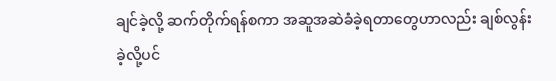ချင်ခဲ့လို့ ဆက်တိုက်ရန်စကာ အဆူအဆဲခံခဲ့ရတာတွေဟာလည်း ချစ်လွန်းခဲ့လို့ပင်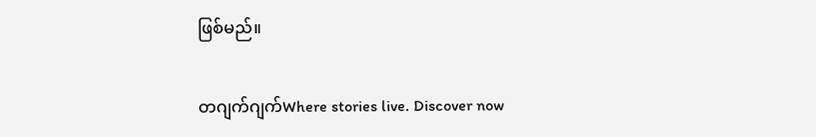ဖြစ်မည်။

တဂျက်ဂျက်Where stories live. Discover now